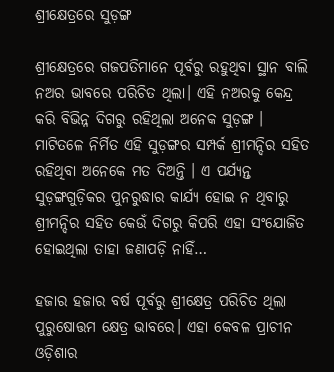ଶ୍ରୀକ୍ଷେତ୍ରରେ ସୁଡ଼ଙ୍ଗ

ଶ୍ରୀକ୍ଷେତ୍ରରେ ଗଜପତିମାନେ ପୂର୍ବରୁ ରହୁଥିବା ସ୍ଥାନ ବାଲି ନଅର ଭାବରେ ପରିଚିତ ଥିଲା। ଏହି ନଅରକୁ କେନ୍ଦ୍ର କରି ବିଭିନ୍ନ ଦିଗରୁ ରହିଥିଲା ଅନେକ ସୁଡ଼ଙ୍ଗ । ମାଟିତଳେ ନିର୍ମିତ ଏହି ସୁଡ଼ଙ୍ଗର ସମ୍ପର୍କ ଶ୍ରୀମନ୍ଦିର ସହିତ ରହିଥିବା ଅନେକେ ମତ ଦିଅନ୍ତି । ଏ ପର୍ଯ୍ୟନ୍ତ ସୁଡ଼ଙ୍ଗଗୁଡ଼ିକର ପୁନରୁଦ୍ଧାର କାର୍ଯ୍ୟ ହୋଇ ନ ଥିବାରୁ ଶ୍ରୀମନ୍ଦିର ସହିତ କେଉଁ ଦିଗରୁ କିପରି ଏହା ସଂଯୋଜିତ
ହୋଇଥିଲା ତାହା ଜଣାପଡ଼ି ନାହିଁ…

ହଜାର ହଜାର ବର୍ଷ ପୂର୍ବରୁ ଶ୍ରୀକ୍ଷେତ୍ର ପରିଚିତ ଥିଲା ପୁରୁଷୋତ୍ତମ କ୍ଷେତ୍ର ଭାବରେ। ଏହା କେବଳ ପ୍ରାଚୀନ ଓଡ଼ିଶାର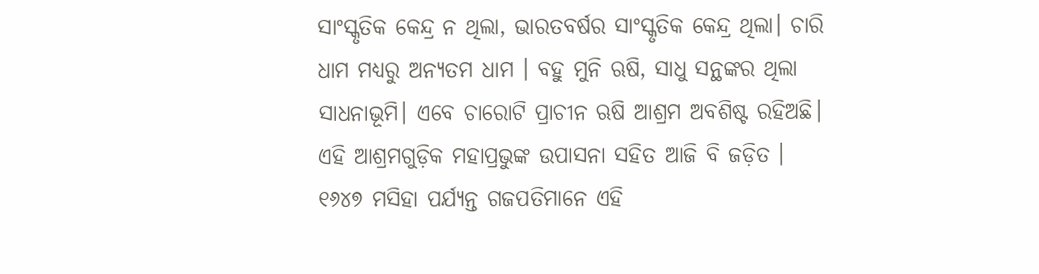ସାଂସ୍କୃତିକ କେନ୍ଦ୍ର ନ ଥିଲା, ଭାରତବର୍ଷର ସାଂସ୍କୃତିକ କେନ୍ଦ୍ର ଥିଲା। ଚାରି ଧାମ ମଧ୍ୟରୁ ଅନ୍ୟତମ ଧାମ । ବହୁ ମୁନି ଋଷି, ସାଧୁ ସନ୍ଥଙ୍କର ଥିଲା ସାଧନାଭୂମି। ଏବେ ଚାରୋଟି ପ୍ରାଚୀନ ଋଷି ଆଶ୍ରମ ଅବଶିଷ୍ଟ ରହିଅଛି। ଏହି ଆଶ୍ରମଗୁଡ଼ିକ ମହାପ୍ରଭୁଙ୍କ ଉପାସନା ସହିତ ଆଜି ବି ଜଡ଼ିତ ।
୧୬୪୭ ମସିହା ପର୍ଯ୍ୟନ୍ତ ଗଜପତିମାନେ ଏହି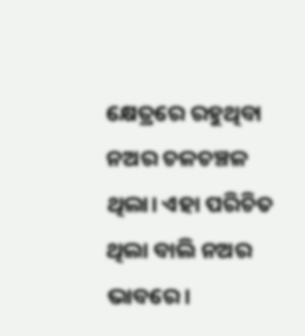କ୍ଷେତ୍ରରେ ରହୁଥିବା ନଅର ଚଳଚଞ୍ଚଳ ଥିଲା। ଏହା ପରିଚିତ ଥିଲା ବାଲି ନଅର ଭାବରେ।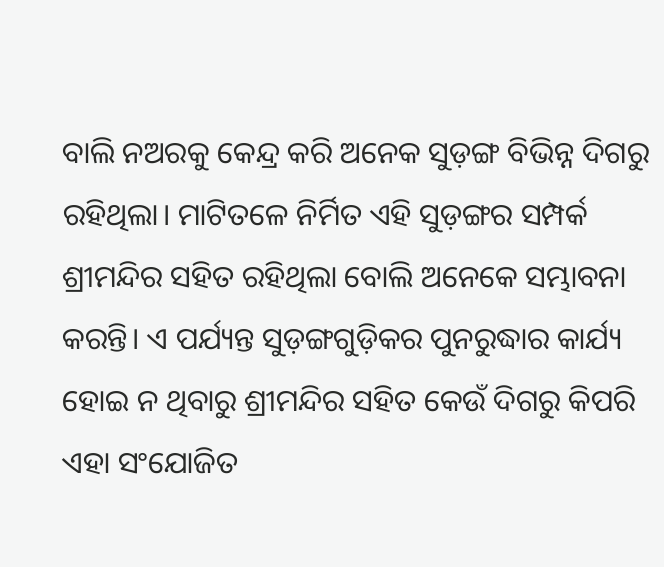ବାଲି ନଅରକୁ କେନ୍ଦ୍ର କରି ଅନେକ ସୁଡ଼ଙ୍ଗ ବିଭିନ୍ନ ଦିଗରୁ ରହିଥିଲା। ମାଟିତଳେ ନିର୍ମିତ ଏହି ସୁଡ଼ଙ୍ଗର ସମ୍ପର୍କ ଶ୍ରୀମନ୍ଦିର ସହିତ ରହିଥିଲା ବୋଲି ଅନେକେ ସମ୍ଭାବନା କରନ୍ତି। ଏ ପର୍ଯ୍ୟନ୍ତ ସୁଡ଼ଙ୍ଗଗୁଡ଼ିକର ପୁନରୁଦ୍ଧାର କାର୍ଯ୍ୟ ହୋଇ ନ ଥିବାରୁ ଶ୍ରୀମନ୍ଦିର ସହିତ କେଉଁ ଦିଗରୁ କିପରି ଏହା ସଂଯୋଜିତ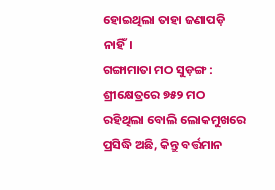ହୋଇଥିଲା ତାହା ଜଣାପଡ଼ି ନାହିଁ।
ଗଙ୍ଗାମାତା ମଠ ସୁଡ଼ଙ୍ଗ : ଶ୍ରୀକ୍ଷେତ୍ରରେ ୭୫୨ ମଠ ରହିଥିଲା ବୋଲି ଲୋକମୁଖରେ ପ୍ରସିଦ୍ଧି ଅଛି, କିନ୍ତୁ ବର୍ତ୍ତମାନ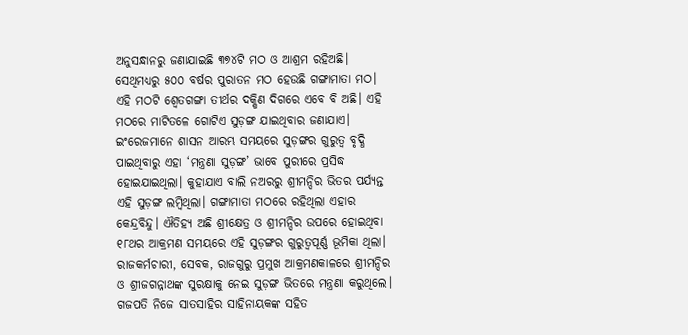ଅନୁସନ୍ଧାନରୁ ଜଣାଯାଇଛି ୩୭୪ଟି ମଠ ଓ ଆଶ୍ରମ ରହିଅଛି। ସେଥିମଧ୍ୟରୁ ୫୦୦ ବର୍ଷର ପୁରାତନ ମଠ ହେଉଛି ଗଙ୍ଗାମାତା ମଠ। ଏହି ମଠଟି ଶ୍ୱେତଗଙ୍ଗା ତୀର୍ଥର ଦକ୍ଷିଣ ଦିଗରେ ଏବେ ବି ଅଛି। ଏହି ମଠରେ ମାଟିତଳେ ଗୋଟିଏ ସୁଡ଼ଙ୍ଗ ଯାଇଥିବାର ଜଣାଯାଏ। ଇଂରେଜମାନେ ଶାସନ ଆରମ୍ଭ ସମୟରେ ସୁଡ଼ଙ୍ଗର ଗୁରୁତ୍ୱ ବୃଦ୍ଧି ପାଇଥିବାରୁ ଏହା ‘ମନ୍ତ୍ରଣା ସୁଡ଼ଙ୍ଗ’ ଭାବେ ପୁରୀରେ ପ୍ରସିଦ୍ଧ ହୋଇଯାଇଥିଲା। କୁହାଯାଏ ବାଲି ନଅରରୁ ଶ୍ରୀମନ୍ଦିର ଭିତର ପର୍ଯ୍ୟନ୍ତ ଏହି ସୁଡ଼ଙ୍ଗ ଲମ୍ବିଥିଲା। ଗଙ୍ଗାମାତା ମଠରେ ରହିଥିଲା ଏହାର କେନ୍ଦ୍ରବିନ୍ଦୁ। ଐତିହ୍ୟ ଅଛି ଶ୍ରୀକ୍ଷେତ୍ର ଓ ଶ୍ରୀମନ୍ଦିର ଉପରେ ହୋଇଥିବା ୧୮ଥର ଆକ୍ରମଣ ସମୟରେ ଏହି ସୁଡ଼ଙ୍ଗର ଗୁରୁତ୍ୱପୂର୍ଣ୍ଣ ଭୂମିକା ଥିଲା। ରାଜକର୍ମଚାରୀ, ସେବକ, ରାଜଗୁରୁ ପ୍ରମୁଖ ଆକ୍ରମଣକାଳରେ ଶ୍ରୀମନ୍ଦିର ଓ ଶ୍ରୀଜଗନ୍ନାଥଙ୍କ ସୁରକ୍ଷାକୁ ନେଇ ସୁଡ଼ଙ୍ଗ ଭିତରେ ମନ୍ତ୍ରଣା କରୁଥିଲେ। ଗଜପତି ନିଜେ ସାତସାହିର ସାହିନାୟକଙ୍କ ସହିତ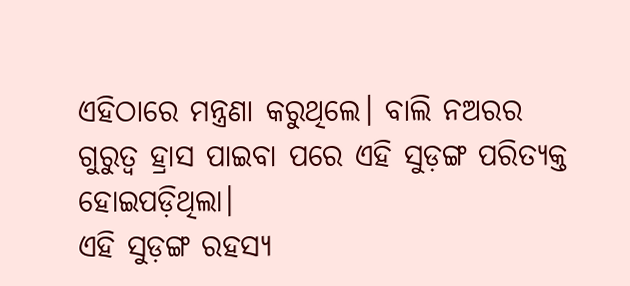ଏହିଠାରେ ମନ୍ତ୍ରଣା କରୁଥିଲେ। ବାଲି ନଅରର ଗୁରୁତ୍ୱ ହ୍ରାସ ପାଇବା ପରେ ଏହି ସୁଡ଼ଙ୍ଗ ପରିତ୍ୟକ୍ତ ହୋଇପଡ଼ିଥିଲା।
ଏହି ସୁଡ଼ଙ୍ଗ ରହସ୍ୟ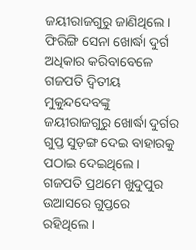ଜୟୀରାଜଗୁରୁ ଜାଣିଥିଲେ। ଫିରିଙ୍ଗି ସେନା ଖୋର୍ଦ୍ଧା ଦୁର୍ଗ ଅଧିକାର କରିବାବେଳେ ଗଜପତି ଦ୍ୱିତୀୟ ମୁକୁନ୍ଦଦେବଙ୍କୁ ଜୟୀରାଜଗୁରୁ ଖୋର୍ଦ୍ଧା ଦୁର୍ଗର ଗୁପ୍ତ ସୁଡ଼ଙ୍ଗ ଦେଇ ବାହାରକୁ ପଠାଇ ଦେଇଥିଲେ। ଗଜପତି ପ୍ରଥମେ ଖୁଦୁପୁର ଉଆସରେ ଗୁପ୍ତରେ ରହିଥିଲେ।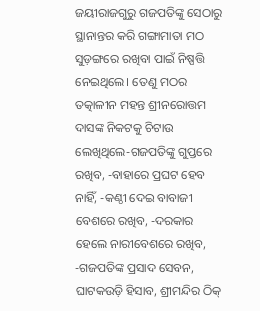ଜୟୀରାଜଗୁରୁ ଗଜପତିଙ୍କୁ ସେଠାରୁ ସ୍ଥାନାନ୍ତର କରି ଗଙ୍ଗାମାତା ମଠ ସୁଡ଼ଙ୍ଗରେ ରଖିବା ପାଇଁ ନିଷ୍ପତ୍ତି ନେଇଥିଲେ। ତେଣୁ ମଠର ତତ୍କାଳୀନ ମହନ୍ତ ଶ୍ରୀନରୋତ୍ତମ ଦାସଙ୍କ ନିକଟକୁ ଚିଟାଉ ଲେଖିଥିଲେ-ଗଜପତିଙ୍କୁ ଗୁପ୍ତରେ ରଖିବ, -ବାହାରେ ପ୍ରଘଟ ହେବ ନାହିଁ, -କଣ୍ଠୀ ଦେଇ ବାବାଜୀ ବେଶରେ ରଖିବ, -ଦରକାର ହେଲେ ନାରୀବେଶରେ ରଖିବ, -ଗଜପତିଙ୍କ ପ୍ରସାଦ ସେବନ, ଘାଟକଉଡ଼ି ହିସାବ, ଶ୍ରୀମନ୍ଦିର ଠିକ୍‌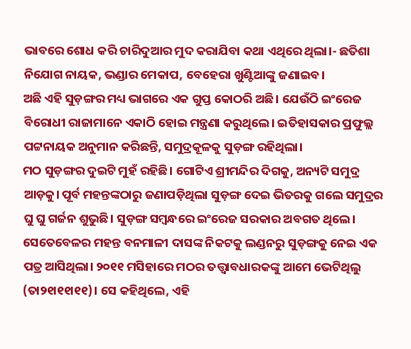ଭାବରେ ଶୋଧ କରି ଚାରିଦୁଆର ମୁଦ କରାଯିବା କଥା ଏଥିରେ ଥିଲା।- ଛତିଶା ନିଯୋଗ ନାୟକ, ଭଣ୍ଡାର ମେକାପ, ବେହେରା ଖୁଣ୍ଟିଆଙ୍କୁ ଜଣାଇବ।
ଅଛି ଏହି ସୁଡ଼ଙ୍ଗର ମଧ୍ୟ ଭାଗରେ ଏକ ଗୁପ୍ତ କୋଠରି ଅଛି। ଯେଉଁଠି ଇଂରେଜ ବିରୋଧୀ ରାଜାମାନେ ଏକାଠି ହୋଇ ମନ୍ତ୍ରଣା କରୁଥିଲେ। ଇତିହାସକାର ପ୍ରଫୁଲ୍ଲ ପଟ୍ଟନାୟକ ଅନୁମାନ କରିଛନ୍ତି, ସମୁଦ୍ରକୂଳକୁ ସୁଡ଼ଙ୍ଗ ରହିଥିଲା।
ମଠ ସୁଡ଼ଙ୍ଗର ଦୁଇଟି ମୁହଁ ରହିଛି। ଗୋଟିଏ ଶ୍ରୀମନ୍ଦିର ଦିଗକୁ, ଅନ୍ୟଟି ସମୁଦ୍ର ଆଡ଼କୁ। ପୂର୍ବ ମହନ୍ତଙ୍କଠାରୁ ଜଣାପଡ଼ିଥିଲା ସୁଡ଼ଙ୍ଗ ଦେଇ ଭିତରକୁ ଗଲେ ସମୁଦ୍ରର ଘୁ ଘୁ ଗର୍ଜନ ଶୁଭୁଛି। ସୁଡ଼ଙ୍ଗ ସମ୍ବନ୍ଧରେ ଇଂରେଜ ସରକାର ଅବଗତ ଥିଲେ। ସେତେବେଳର ମହନ୍ତ ବନମାଳୀ ଦାସଙ୍କ ନିକଟକୁ ଲଣ୍ଡନରୁ ସୁଡ଼ଙ୍ଗକୁ ନେଇ ଏକ ପତ୍ର ଆସିଥିଲା। ୨୦୧୧ ମସିହାରେ ମଠର ତତ୍ତ୍ୱାବଧାରକଙ୍କୁ ଆମେ ଭେଟିଥିଲୁ (ତା୨୧ା୧୧ା୧୧)। ସେ କହିଥିଲେ, ଏହି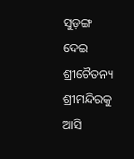ସୁଡ଼ଙ୍ଗ ଦେଇ ଶ୍ରୀଚୈତନ୍ୟ ଶ୍ରୀମନ୍ଦିରକୁ ଆସି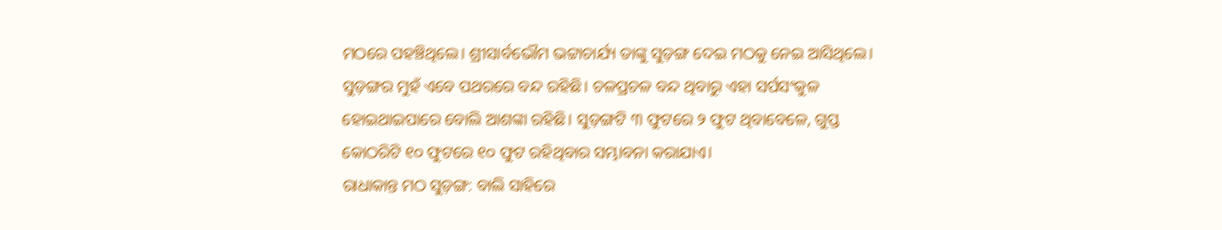ମଠରେ ପହଞ୍ଚିଥିଲେ। ଶ୍ରୀସାର୍ବଭୌମ ଭଟ୍ଟାଚାର୍ଯ୍ୟ ତାଙ୍କୁ ସୁଡ଼ଙ୍ଗ ଦେଇ ମଠକୁ ନେଇ ଆସିଥିଲେ। ସୁଡ଼ଙ୍ଗର ମୁହଁ ଏବେ ପଥରରେ ବନ୍ଦ ରହିଛି। ଚଳପ୍ରଚଳ ବନ୍ଦ ଥିବାରୁ ଏହା ସର୍ପସଂକୁଳ ହୋଇଥାଇପାରେ ବୋଲି ଆଶଙ୍କା ରହିଛି। ସୁଡ଼ଙ୍ଗଟି ୩ ଫୁଟରେ ୨ ଫୁଟ ଥିବାବେଳେ, ଗୁପ୍ତ କୋଠରିଟି ୧୦ ଫୁଟରେ ୧୦ ଫୁଟ ରହିଥିବାର ସମ୍ଭାବନା କରାଯାଏ।
ରାଧାକାନ୍ତ ମଠ ସୁଡ଼ଙ୍ଗ: ବାଲି ସାହିରେ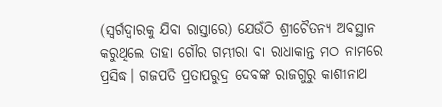(ସ୍ବର୍ଗଦ୍ୱାରକୁ ଯିବା ରାସ୍ତାରେ) ଯେଉଁଠି ଶ୍ରୀଚୈତନ୍ୟ ଅବସ୍ଥାନ କରୁଥିଲେ ତାହା ଗୌର ଗମ୍ଭୀରା ବା ରାଧାକାନ୍ତ ମଠ ନାମରେ ପ୍ରସିଦ୍ଧ। ଗଜପତି ପ୍ରତାପରୁଦ୍ର ଦେବଙ୍କ ରାଜଗୁରୁ କାଶୀନାଥ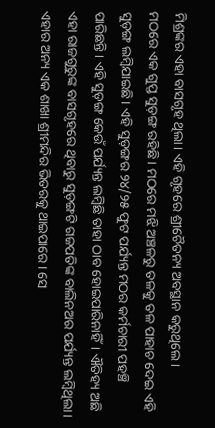ମିଶ୍ରଙ୍କର ଏହା ବାସଗୃହ ଥିଲା। ଏହି ଗୃହରେ ଶ୍ରୀଚୈତନ୍ୟ ଅବସ୍ଥାନ କରୁଥିଲେ।
ମଠରେ ଏକ ଗୁପ୍ତ ସୁଡ଼ଙ୍ଗ ରହିଛି। ମଠରେ ମଝି ଅଞ୍ଚଳରୁ ତଳକୁ ତଳ ପାହାଚ ଦେଇ ଏହି ସୁଡ଼ଙ୍ଗ ଲମ୍ବିଯାଇଛି। ଏହି ସୁଡ଼ଙ୍ଗର ୨୪/୨୫ ଫୁଟ ପର୍ଯ୍ୟନ୍ତ ମଠର କର୍ମଚାରୀ ପହଞ୍ଚି ପାରିଛନ୍ତି। ଏହି ସୁଡ଼ଙ୍ଗ କେଉଁ ପର୍ଯ୍ୟନ୍ତ ଲମ୍ବିଛି ତାହା ଠାବ ହୋଇପାରିନାହିଁ। ଐତିହ୍ୟ ଅଛି ଏହା ରାଜଗୁରୁଙ୍କ ବାସଗୃହରେ ଥିବାରୁ ସୁଡ଼ଙ୍ଗଟି ଗଜପତିଙ୍କ ବାଲିନଅର ପର୍ଯ୍ୟନ୍ତ ଲମ୍ବିଥିଲା। ଏହାର ଅନ୍ୟ ଏକ ଶାଖା ଶ୍ରୀମନ୍ଦିର ଭିତରକୁ ଥାଇପାରେ। ସେ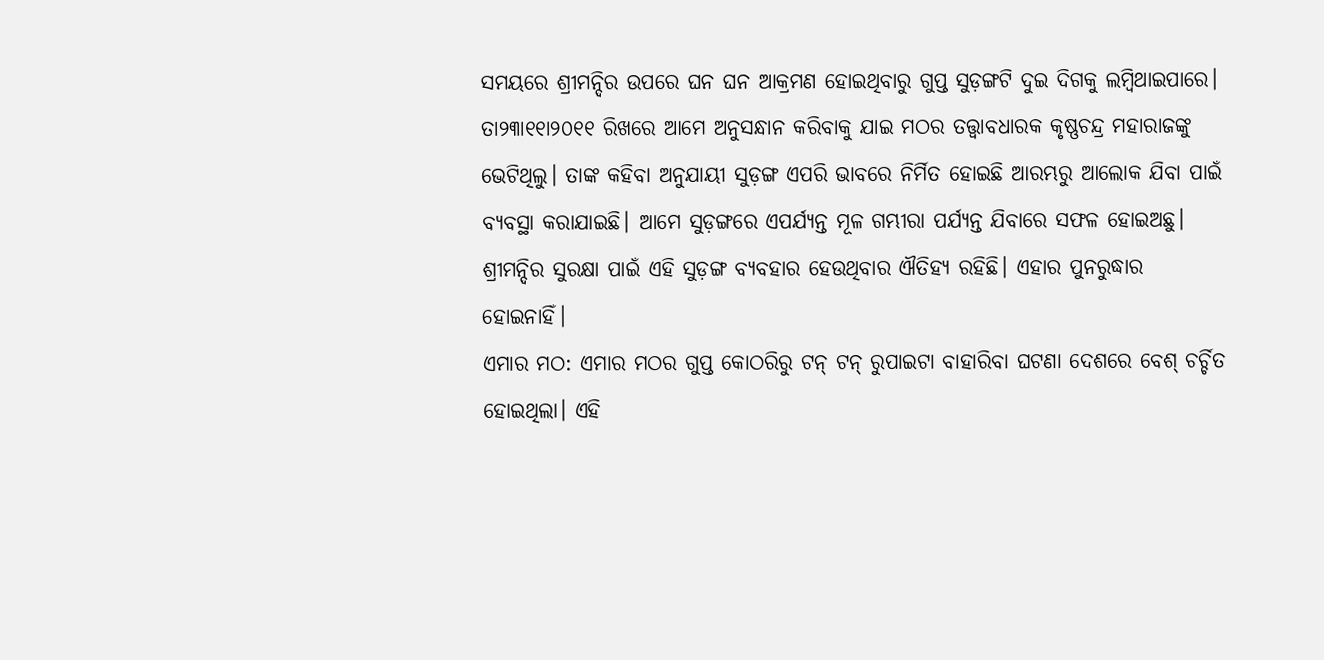ସମୟରେ ଶ୍ରୀମନ୍ଦିର ଉପରେ ଘନ ଘନ ଆକ୍ରମଣ ହୋଇଥିବାରୁ ଗୁପ୍ତ ସୁଡ଼ଙ୍ଗଟି ଦୁଇ ଦିଗକୁ ଲମ୍ବିଥାଇପାରେ। ତା୨୩ା୧୧ା୨୦୧୧ ରିଖରେ ଆମେ ଅନୁସନ୍ଧାନ କରିବାକୁ ଯାଇ ମଠର ତତ୍ତ୍ୱାବଧାରକ କୃଷ୍ଣଚନ୍ଦ୍ର ମହାରାଜଙ୍କୁ ଭେଟିଥିଲୁ। ତାଙ୍କ କହିବା ଅନୁଯାୟୀ ସୁଡ଼ଙ୍ଗ ଏପରି ଭାବରେ ନିର୍ମିତ ହୋଇଛି ଆରମ୍ଭରୁ ଆଲୋକ ଯିବା ପାଇଁ ବ୍ୟବସ୍ଥା କରାଯାଇଛି। ଆମେ ସୁଡ଼ଙ୍ଗରେ ଏପର୍ଯ୍ୟନ୍ତ ମୂଳ ଗମ୍ଭୀରା ପର୍ଯ୍ୟନ୍ତ ଯିବାରେ ସଫଳ ହୋଇଅଛୁ। ଶ୍ରୀମନ୍ଦିର ସୁରକ୍ଷା ପାଇଁ ଏହି ସୁଡ଼ଙ୍ଗ ବ୍ୟବହାର ହେଉଥିବାର ଐତିହ୍ୟ ରହିଛି। ଏହାର ପୁନରୁଦ୍ଧାର ହୋଇନାହିଁ।
ଏମାର ମଠ: ଏମାର ମଠର ଗୁପ୍ତ କୋଠରିରୁ ଟନ୍‌ ଟନ୍‌ ରୁପାଇଟା ବାହାରିବା ଘଟଣା ଦେଶରେ ବେଶ୍‌ ଚର୍ଚ୍ଚିତ ହୋଇଥିଲା। ଏହି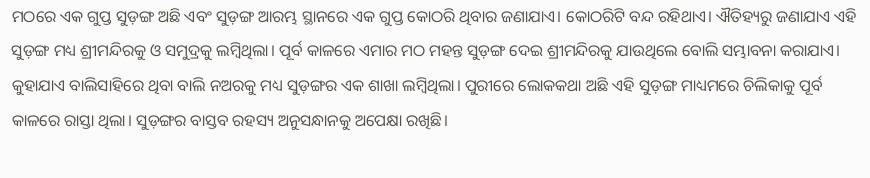ମଠରେ ଏକ ଗୁପ୍ତ ସୁଡ଼ଙ୍ଗ ଅଛି ଏବଂ ସୁଡ଼ଙ୍ଗ ଆରମ୍ଭ ସ୍ଥାନରେ ଏକ ଗୁପ୍ତ କୋଠରି ଥିବାର ଜଣାଯାଏ। କୋଠରିଟି ବନ୍ଦ ରହିଥାଏ। ଐତିହ୍ୟରୁ ଜଣାଯାଏ ଏହି ସୁଡ଼ଙ୍ଗ ମଧ୍ୟ ଶ୍ରୀମନ୍ଦିରକୁ ଓ ସମୁଦ୍ରକୁ ଲମ୍ବିଥିଲା। ପୂର୍ବ କାଳରେ ଏମାର ମଠ ମହନ୍ତ ସୁଡ଼ଙ୍ଗ ଦେଇ ଶ୍ରୀମନ୍ଦିରକୁ ଯାଉଥିଲେ ବୋଲି ସମ୍ଭାବନା କରାଯାଏ। କୁହାଯାଏ ବାଲିସାହିରେ ଥିବା ବାଲି ନଅରକୁ ମଧ୍ୟ ସୁଡ଼ଙ୍ଗର ଏକ ଶାଖା ଲମ୍ବିଥିଲା। ପୁରୀରେ ଲୋକକଥା ଅଛି ଏହି ସୁଡ଼ଙ୍ଗ ମାଧ୍ୟମରେ ଚିଲିକାକୁ ପୂର୍ବ କାଳରେ ରାସ୍ତା ଥିଲା। ସୁଡ଼ଙ୍ଗର ବାସ୍ତବ ରହସ୍ୟ ଅନୁସନ୍ଧାନକୁ ଅପେକ୍ଷା ରଖିଛି।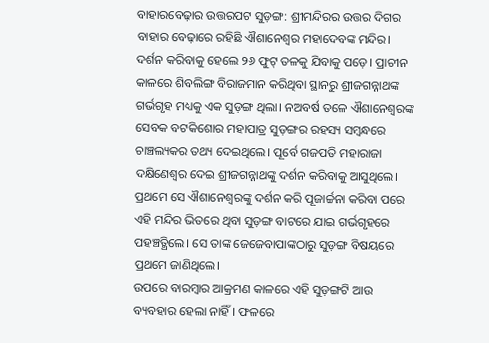ବାହାରବେଢ଼ାର ଉତ୍ତରପଟ ସୁଡ଼ଙ୍ଗ: ଶ୍ରୀମନ୍ଦିରର ଉତ୍ତର ଦିଗର ବାହାର ବେଢ଼ାରେ ରହିଛି ଐଶାନେଶ୍ୱର ମହାଦେବଙ୍କ ମନ୍ଦିର। ଦର୍ଶନ କରିବାକୁ ହେଲେ ୨୬ ଫୁଟ୍‌ ତଳକୁ ଯିବାକୁ ପଡ଼େ। ପ୍ରାଚୀନ କାଳରେ ଶିବଲିଙ୍ଗ ବିରାଜମାନ କରିଥିବା ସ୍ଥାନରୁ ଶ୍ରୀଜଗନ୍ନାଥଙ୍କ ଗର୍ଭଗୃହ ମଧ୍ୟକୁ ଏକ ସୁଡ଼ଙ୍ଗ ଥିଲା। ନଅବର୍ଷ ତଳେ ଐଶାନେଶ୍ୱରଙ୍କ ସେବକ ବଟକିଶୋର ମହାପାତ୍ର ସୁଡ଼ଙ୍ଗର ରହସ୍ୟ ସମ୍ବନ୍ଧରେ ଚାଞ୍ଚଲ୍ୟକର ତଥ୍ୟ ଦେଇଥିଲେ। ପୂର୍ବେ ଗଜପତି ମହାରାଜା ଦକ୍ଷିଣେଶ୍ୱର ଦେଇ ଶ୍ରୀଜଗନ୍ନାଥଙ୍କୁ ଦର୍ଶନ କରିବାକୁ ଆସୁଥିଲେ। ପ୍ରଥମେ ସେ ଐଶାନେଶ୍ୱରଙ୍କୁ ଦର୍ଶନ କରି ପୂଜାର୍ଚ୍ଚନା କରିବା ପରେ ଏହି ମନ୍ଦିର ଭିତରେ ଥିବା ସୁଡ଼ଙ୍ଗ ବାଟରେ ଯାଇ ଗର୍ଭଗୃହରେ ପହଞ୍ଚତ୍ଥିଲେ। ସେ ତାଙ୍କ ଜେଜେବାପାଙ୍କଠାରୁ ସୁଡ଼ଙ୍ଗ ବିଷୟରେ ପ୍ରଥମେ ଜାଣିଥିଲେ।
ଉପରେ ବାରମ୍ବାର ଆକ୍ରମଣ କାଳରେ ଏହି ସୁଡ଼ଙ୍ଗଟି ଆଉ ବ୍ୟବହାର ହେଲା ନାହିଁ। ଫଳରେ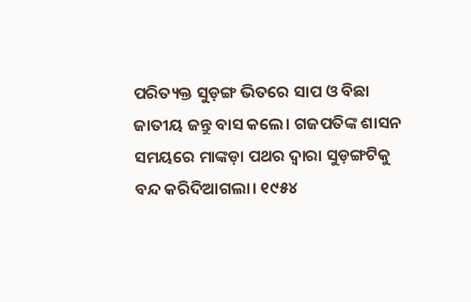ପରିତ୍ୟକ୍ତ ସୁଡ଼ଙ୍ଗ ଭିତରେ ସାପ ଓ ବିଛା ଜାତୀୟ ଜନ୍ତୁ ବାସ କଲେ। ଗଜପତିଙ୍କ ଶାସନ ସମୟରେ ମାଙ୍କଡ଼ା ପଥର ଦ୍ୱାରା ସୁଡ଼ଙ୍ଗଟିକୁ ବନ୍ଦ କରିଦିଆଗଲା। ୧୯୫୪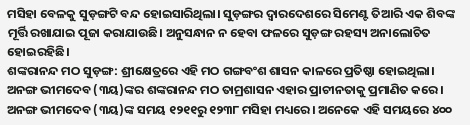ମସିହା ବେଳକୁ ସୁଡ଼ଙ୍ଗଟି ବନ୍ଦ ହୋଇସାରିଥିଲା। ସୁଡ଼ଙ୍ଗର ଦ୍ୱାରଦେଶରେ ସିମେଣ୍ଟ ତିଆରି ଏକ ଶିବଙ୍କ ମୂର୍ତ୍ତି ରଖାଯାଇ ପୂଜା କରାଯାଉଛି। ଅନୁସନ୍ଧାନ ନ ହେବା ଫଳରେ ସୁଡ଼ଙ୍ଗ ରହସ୍ୟ ଅନାଲୋଚିତ ହୋଇରହିଛି।
ଶଙ୍କରାନନ୍ଦ ମଠ ସୁଡ଼ଙ୍ଗ: ଶ୍ରୀକ୍ଷେତ୍ରରେ ଏହି ମଠ ଗଙ୍ଗବଂଶ ଶାସନ କାଳରେ ପ୍ରତିଷ୍ଠା ହୋଇଥିଲା। ଅନଙ୍ଗ ଭୀମଦେବ (୩ୟ)ଙ୍କର ଶଙ୍କରାନନ୍ଦ ମଠ ତାମ୍ରଶାସନ ଏହାର ପ୍ରାଚୀନତାକୁ ପ୍ରମାଣିତ କରେ। ଅନଙ୍ଗ ଭୀମଦେବ (୩ୟ)ଙ୍କ ସମୟ ୧୨୧୧ରୁ ୧୨୩୮ ମସିହା ମଧ୍ୟରେ। ଅନେକେ ଏହି ସମୟରେ ୪୦୦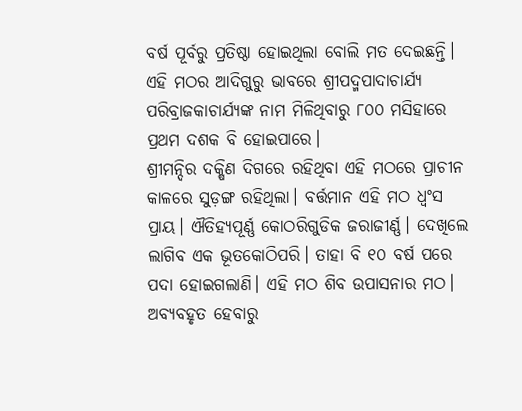ବର୍ଷ ପୂର୍ବରୁ ପ୍ରତିଷ୍ଠା ହୋଇଥିଲା ବୋଲି ମତ ଦେଇଛନ୍ତି। ଏହି ମଠର ଆଦିଗୁରୁ ଭାବରେ ଶ୍ରୀପଦ୍ମପାଦାଚାର୍ଯ୍ୟ ପରିବ୍ରାଜକାଚାର୍ଯ୍ୟଙ୍କ ନାମ ମିଳିଥିବାରୁ ୮୦୦ ମସିହାରେ ପ୍ରଥମ ଦଶକ ବି ହୋଇପାରେ।
ଶ୍ରୀମନ୍ଦିର ଦକ୍ଷିଣ ଦିଗରେ ରହିଥିବା ଏହି ମଠରେ ପ୍ରାଚୀନ କାଳରେ ସୁଡ଼ଙ୍ଗ ରହିଥିଲା। ବର୍ତ୍ତମାନ ଏହି ମଠ ଧ୍ୱଂସ ପ୍ରାୟ। ଐତିହ୍ୟପୂର୍ଣ୍ଣ କୋଠରିଗୁଡିକ ଜରାଜୀର୍ଣ୍ଣ। ଦେଖିଲେ ଲାଗିବ ଏକ ଭୂତକୋଠିପରି। ତାହା ବି ୧୦ ବର୍ଷ ପରେ ପଦା ହୋଇଗଲାଣି। ଏହି ମଠ ଶିବ ଉପାସନାର ମଠ। ଅବ୍ୟବହୃତ ହେବାରୁ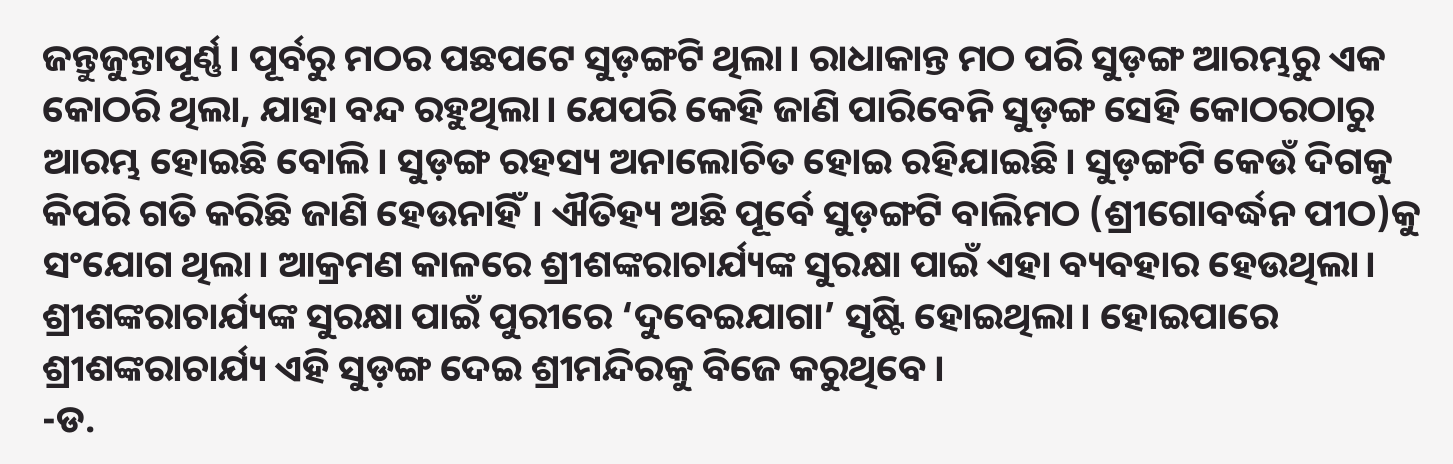ଜନ୍ତୁଜୁନ୍ତାପୂର୍ଣ୍ଣ। ପୂର୍ବରୁ ମଠର ପଛପଟେ ସୁଡ଼ଙ୍ଗଟି ଥିଲା। ରାଧାକାନ୍ତ ମଠ ପରି ସୁଡ଼ଙ୍ଗ ଆରମ୍ଭରୁ ଏକ କୋଠରି ଥିଲା, ଯାହା ବନ୍ଦ ରହୁଥିଲା। ଯେପରି କେହି ଜାଣି ପାରିବେନି ସୁଡ଼ଙ୍ଗ ସେହି କୋଠରଠାରୁ ଆରମ୍ଭ ହୋଇଛି ବୋଲି। ସୁଡ଼ଙ୍ଗ ରହସ୍ୟ ଅନାଲୋଚିତ ହୋଇ ରହିଯାଇଛି। ସୁଡ଼ଙ୍ଗଟି କେଉଁ ଦିଗକୁ କିପରି ଗତି କରିଛି ଜାଣି ହେଉନାହିଁ। ଐତିହ୍ୟ ଅଛି ପୂର୍ବେ ସୁଡ଼ଙ୍ଗଟି ବାଲିମଠ (ଶ୍ରୀଗୋବର୍ଦ୍ଧନ ପୀଠ)କୁ ସଂଯୋଗ ଥିଲା। ଆକ୍ରମଣ କାଳରେ ଶ୍ରୀଶଙ୍କରାଚାର୍ଯ୍ୟଙ୍କ ସୁରକ୍ଷା ପାଇଁ ଏହା ବ୍ୟବହାର ହେଉଥିଲା। ଶ୍ରୀଶଙ୍କରାଚାର୍ଯ୍ୟଙ୍କ ସୁରକ୍ଷା ପାଇଁ ପୁରୀରେ ‘ଦୁବେଇଯାଗା’ ସୃଷ୍ଟି ହୋଇଥିଲା। ହୋଇପାରେ ଶ୍ରୀଶଙ୍କରାଚାର୍ଯ୍ୟ ଏହି ସୁଡ଼ଙ୍ଗ ଦେଇ ଶ୍ରୀମନ୍ଦିରକୁ ବିଜେ କରୁଥିବେ।
-ଡ.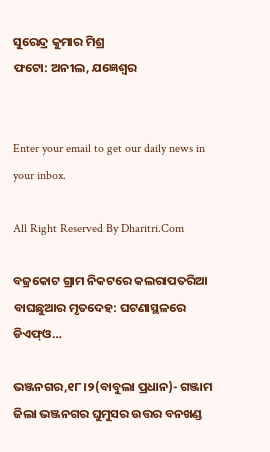ସୁରେନ୍ଦ୍ର କୁମାର ମିଶ୍ର
ଫଟୋ: ଅନୀଲ, ଯଜ୍ଞେଶ୍ୱର


Enter your email to get our daily news in your inbox.

All Right Reserved By Dharitri.Com

ବଜ୍ରକୋଟ ଗ୍ରାମ ନିକଟରେ କଲରାପତରିଆ ବାଘଛୁଆର ମୃତଦେହ: ଘଟଣାସ୍ଥଳରେ ଡିଏଫ୍ଓ…

ଭଞ୍ଜନଗର,୧୮।୨(ବାବୁଲା ପ୍ରଧାନ)- ଗଞ୍ଜାମ ଜିଲା ଭଞ୍ଜନଗର ଘୁମୁସର ଉତ୍ତର ବନଖଣ୍ଡ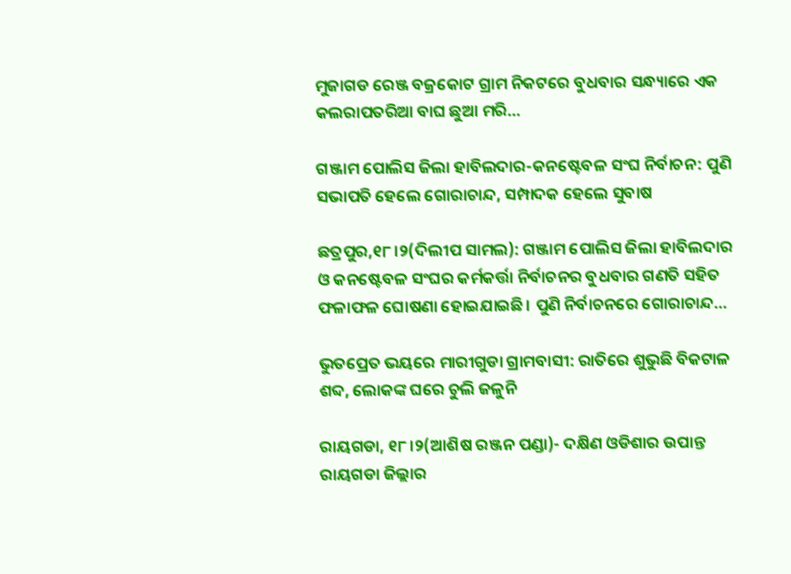ମୁଜାଗଡ ରେଞ୍ଜ ବଜ୍ରକୋଟ ଗ୍ରାମ ନିକଟରେ ବୁଧବାର ସନ୍ଧ୍ୟାରେ ଏକ କଲରାପତରିଆ ବାଘ ଛୁଆ ମରି…

ଗଞ୍ଜାମ ପୋଲିସ ଜିଲା ହାବିଲଦାର-କନଷ୍ଟେବଳ ସଂଘ ନିର୍ବାଚନ: ପୁଣି ସଭାପତି ହେଲେ ଗୋରାଚାନ୍ଦ, ସମ୍ପାଦକ ହେଲେ ସୁବାଷ

ଛତ୍ରପୁର,୧୮।୨(ଦିଲୀପ ସାମଲ): ଗଞ୍ଜାମ ପୋଲିସ ଜିଲା ହାବିଲଦାର ଓ କନଷ୍ଟେବଳ ସଂଘର କର୍ମକର୍ତ୍ତା ନିର୍ବାଚନର ବୁଧବାର ଗଣତି ସହିତ ଫଳାଫଳ ଘୋଷଣା ହୋଇଯାଇଛି। ପୁଣି ନିର୍ବାଚନରେ ଗୋରାଚାନ୍ଦ…

ଭୁତପ୍ରେତ ଭୟରେ ମାରୀଗୁଡା ଗ୍ରାମବାସୀ: ରାତିରେ ଶୁଭୁଛି ବିକଟାଳ ଶବ୍ଦ, ଲୋକଙ୍କ ଘରେ ଚୁଲି ଜଳୁନି

ରାୟଗଡା, ୧୮।୨(ଆଶିଷ ରଞ୍ଜନ ପଣ୍ଡା)- ଦକ୍ଷିଣ ଓଡିଶାର ଉପାନ୍ତ ରାୟଗଡା ଜିଲ୍ଲାର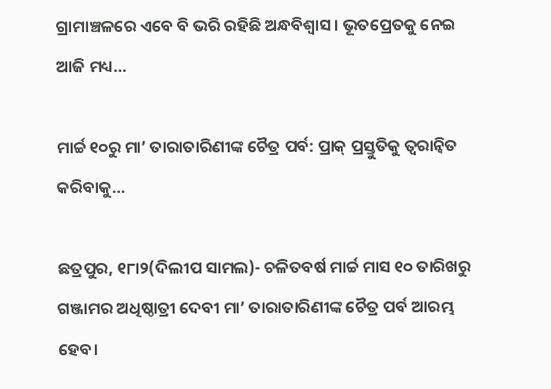ଗ୍ରାମାଞ୍ଚଳରେ ଏବେ ବି ଭରି ରହିଛି ଅନ୍ଧବିଶ୍ବାସ । ଭୂତପ୍ରେତକୁ ନେଇ ଆଜି ମଧ୍ୟ…

ମାର୍ଚ୍ଚ ୧୦ରୁ ମା’ ତାରାତାରିଣୀଙ୍କ ଚୈତ୍ର ପର୍ବ: ପ୍ରାକ୍‌ ପ୍ରସ୍ତୁତିକୁ ତ୍ୱରାନ୍ବିତ କରିବାକୁ…

ଛତ୍ରପୁର, ୧୮ା୨(ଦିଲୀପ ସାମଲ)- ଚଳିତବର୍ଷ ମାର୍ଚ୍ଚ ମାସ ୧୦ ତାରିଖରୁ ଗଞ୍ଜାମର ଅଧିଷ୍ଠାତ୍ରୀ ଦେବୀ ମା’ ତାରାତାରିଣୀଙ୍କ ଚୈତ୍ର ପର୍ବ ଆରମ୍ଭ ହେବ।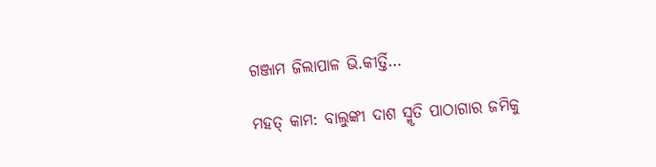ଗଞ୍ଜାମ ଜିଲାପାଳ ଭି.କୀର୍ତ୍ତି…

ମହତ୍ କାମ: ବାଲୁଙ୍କୀ ଦାଶ ସ୍ମୃତି ପାଠାଗାର ଜମିକୁ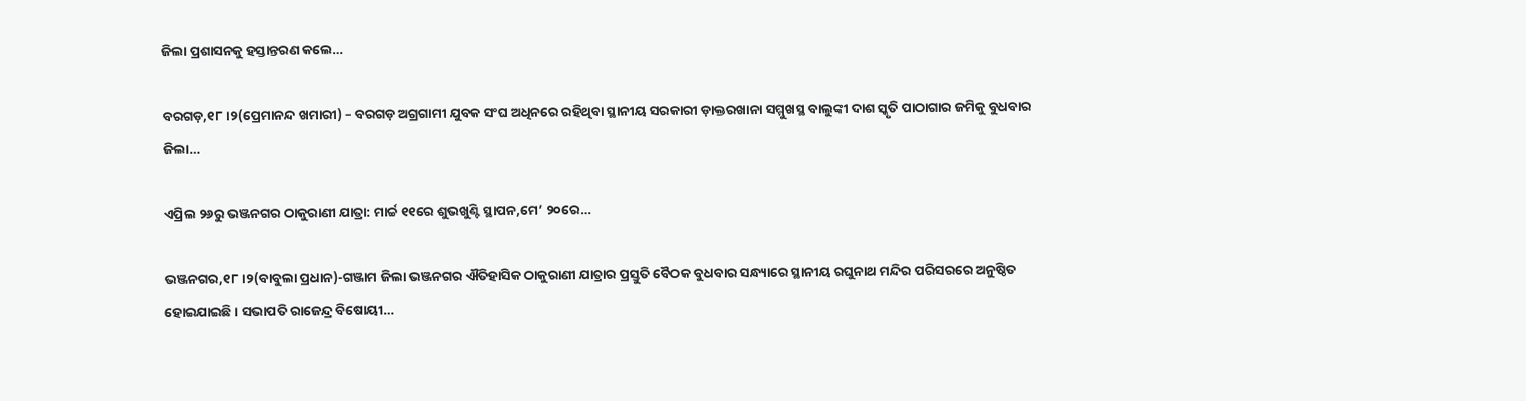ଜିଲା ପ୍ରଶାସନକୁ ହସ୍ତାନ୍ତରଣ କଲେ…

ବରଗଡ଼,୧୮।୨(ପ୍ରେମାନନ୍ଦ ଖମାରୀ) – ବରଗଡ଼ ଅଗ୍ରଗାମୀ ଯୁବକ ସଂଘ ଅଧିନରେ ରହିଥିବା ସ୍ଥାନୀୟ ସରକାରୀ ଡ଼ାକ୍ତରଖାନା ସମ୍ମୁଖସ୍ଥ ବାଲୁଙ୍କୀ ଦାଶ ସ୍କୃତି ପାଠାଗାର ଜମିକୁ ବୁଧବାର ଜିଲା…

ଏପ୍ରିଲ ୨୬ରୁ ଭଞ୍ଜନଗର ଠାକୁରାଣୀ ଯାତ୍ରା: ମାର୍ଚ୍ଚ ୧୧ରେ ଶୁଭଖୁଣ୍ଟି ସ୍ଥାପନ,ମେ’ ୨୦ରେ…

ଭଞ୍ଜନଗର,୧୮।୨(ବାବୁଲା ପ୍ରଧାନ)-ଗଞ୍ଜାମ ଜିଲା ଭଞ୍ଜନଗର ଐତିହାସିକ ଠାକୁରାଣୀ ଯାତ୍ରାର ପ୍ରସ୍ତୁତି ବୈଠକ ବୁଧବାର ସନ୍ଧ୍ୟାରେ ସ୍ଥାନୀୟ ରଘୁନାଥ ମନ୍ଦିର ପରିସରରେ ଅନୁଷ୍ଠିତ ହୋଇଯାଇଛି। ସଭାପତି ରାଜେନ୍ଦ୍ର ବିଷୋୟୀ…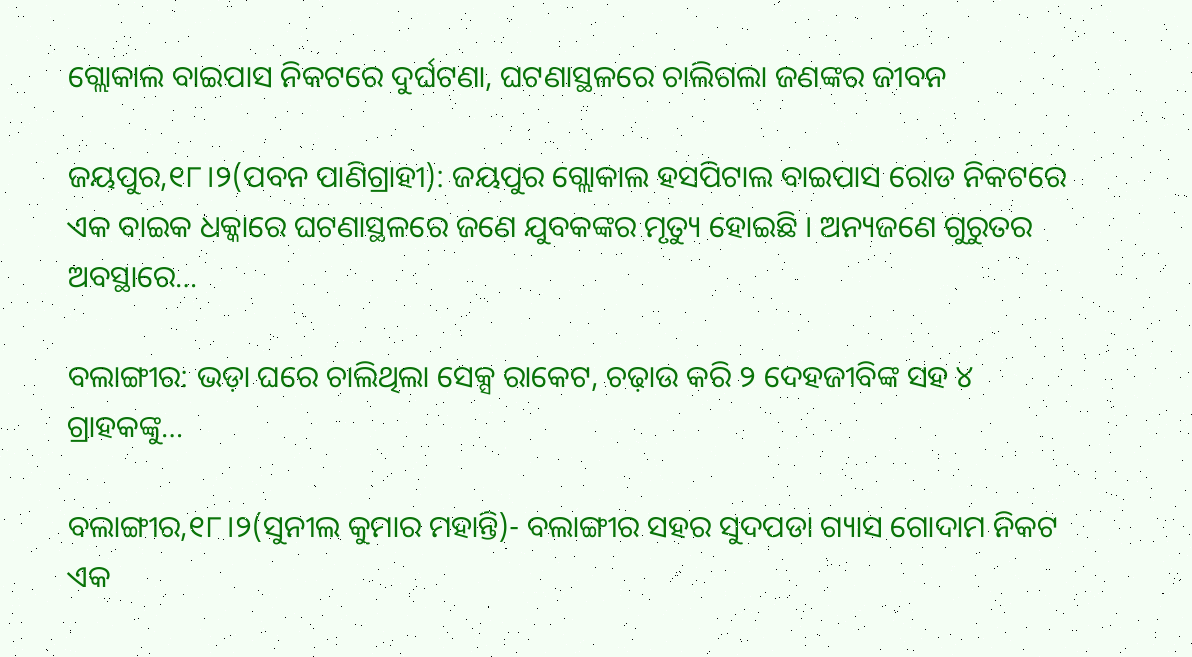ଗ୍ଲୋକାଲ ବାଇପାସ ନିକଟରେ ଦୁର୍ଘଟଣା, ଘଟଣାସ୍ଥଳରେ ଚାଲିଗଲା ଜଣଙ୍କର ଜୀବନ

ଜୟପୁର,୧୮।୨(ପବନ ପାଣିଗ୍ରାହୀ): ଜୟପୁର ଗ୍ଲୋକାଲ ହସପିଟାଲ ବାଇପାସ ରୋଡ ନିକଟରେ ଏକ ବାଇକ ଧକ୍କାରେ ଘଟଣାସ୍ଥଳରେ ଜଣେ ଯୁବକଙ୍କର ମୃତ୍ୟୁ ହୋଇଛି । ଅନ୍ୟଜଣେ ଗୁରୁତର ଅବସ୍ଥାରେ…

ବଲାଙ୍ଗୀର: ଭଡ଼ା ଘରେ ଚାଲିଥିଲା ସେକ୍ସ ରାକେଟ, ଚଢ଼ାଉ କରି ୨ ଦେହଜୀବିଙ୍କ ସହ ୪ ଗ୍ରାହକଙ୍କୁ…

ବଲାଙ୍ଗୀର,୧୮।୨(ସୁନୀଲ କୁମାର ମହାନ୍ତି)- ବଲାଙ୍ଗୀର ସହର ସୁଦପଡା ଗ୍ୟାସ ଗୋଦାମ ନିକଟ ଏକ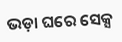ଭଡ଼ା ଘରେ ସେକ୍ସ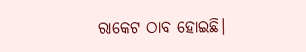ରାକେଟ ଠାବ ହୋଇଛି।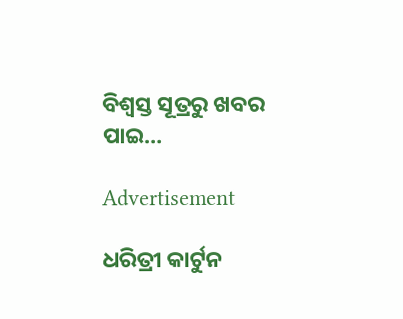ବିଶ୍ୱସ୍ତ ସୂତ୍ରରୁ ଖବର ପାଇ…

Advertisement

ଧରିତ୍ରୀ କାର୍ଟୁନ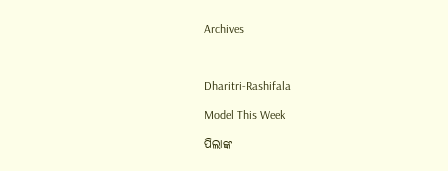Archives



Dharitri-Rashifala

Model This Week

ପିଲାଙ୍କ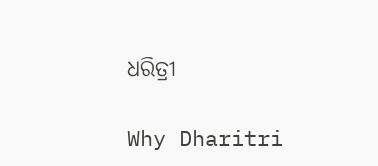ଧରିତ୍ରୀ

Why Dharitri